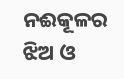ନଈକୂଳର ଝିଅ ଓ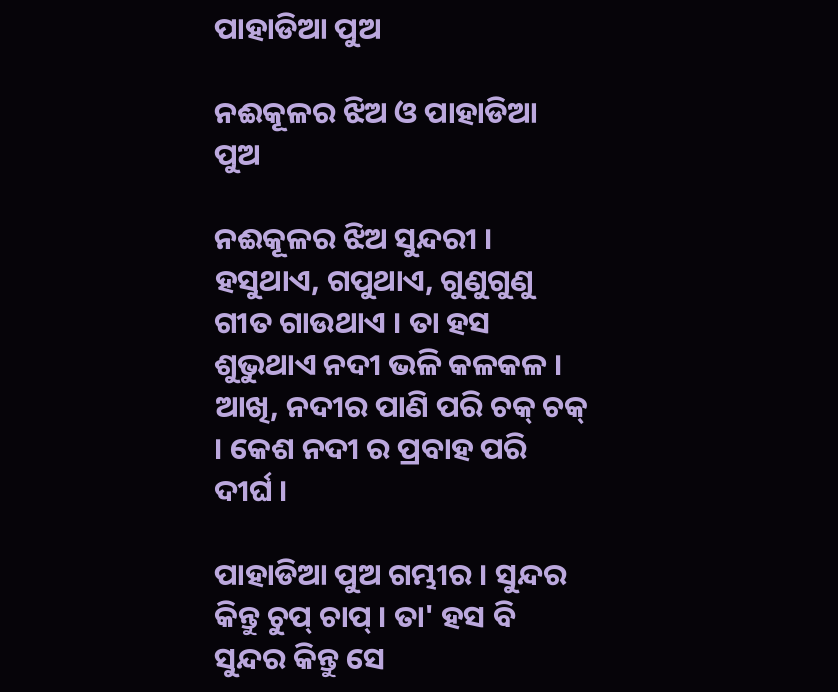ପାହାଡିଆ ପୁଅ

ନଈକୂଳର ଝିଅ ଓ ପାହାଡିଆ ପୁଅ

ନଈକୂଳର ଝିଅ ସୁନ୍ଦରୀ । ହସୁଥାଏ, ଗପୁଥାଏ, ଗୁଣୁଗୁଣୁ ଗୀତ ଗାଉଥାଏ । ତା ହସ ଶୁଭୁଥାଏ ନଦୀ ଭଳି କଳକଳ । ଆଖି, ନଦୀର ପାଣି ପରି ଚକ୍ ଚକ୍ । କେଶ ନଦୀ ର ପ୍ରବାହ ପରି ଦୀର୍ଘ ।

ପାହାଡିଆ ପୁଅ ଗମ୍ଭୀର । ସୁନ୍ଦର କିନ୍ତୁ ଚୁପ୍ ଚାପ୍ । ତା' ହସ ବି ସୁନ୍ଦର କିନ୍ତୁ ସେ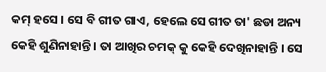କମ୍ ହସେ । ସେ ବି ଗୀତ ଗାଏ, ହେଲେ ସେ ଗୀତ ତା' ଛଡା ଅନ୍ୟ କେହି ଶୁଣିନାହାନ୍ତି । ତା ଆଖିର ଚମକ୍ କୁ କେହି ଦେଖିନାହାନ୍ତି । ସେ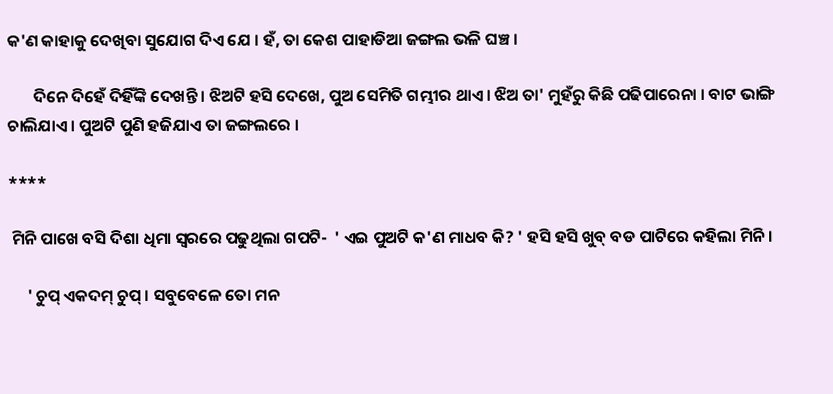କ'ଣ କାହାକୁ ଦେଖିବା ସୁଯୋଗ ଦିଏ ଯେ । ହଁ, ତା କେଶ ପାହାଡିଆ ଜଙ୍ଗଲ ଭଳି ଘଞ୍ଚ ।

       ଦିନେ ଦିହେଁ ଦିହିଁଙ୍କି ଦେଖନ୍ତି । ଝିଅଟି ହସି ଦେଖେ, ପୁଅ ସେମିତି ଗମ୍ଭୀର ଥାଏ । ଝିଅ ତା' ମୁହଁରୁ କିଛି ପଢିପାରେନା । ବାଟ ଭାଙ୍ଗି ଚାଲିଯାଏ । ପୁଅଟି ପୁଣି ହଜିଯାଏ ତା ଜଙ୍ଗଲରେ ।

****

 ମିନି ପାଖେ ବସି ଦିଶା ଧିମା ସ୍ବରରେ ପଢୁଥିଲା ଗପଟି-  ' ଏଇ ପୁଅଟି କ'ଣ ମାଧବ କି? ' ହସି ହସି ଖୁବ୍ ବଡ ପାଟିରେ କହିଲା ମିନି।

     ' ଚୁପ୍ ଏକଦମ୍ ଚୁପ୍ । ସବୁବେଳେ ତୋ ମନ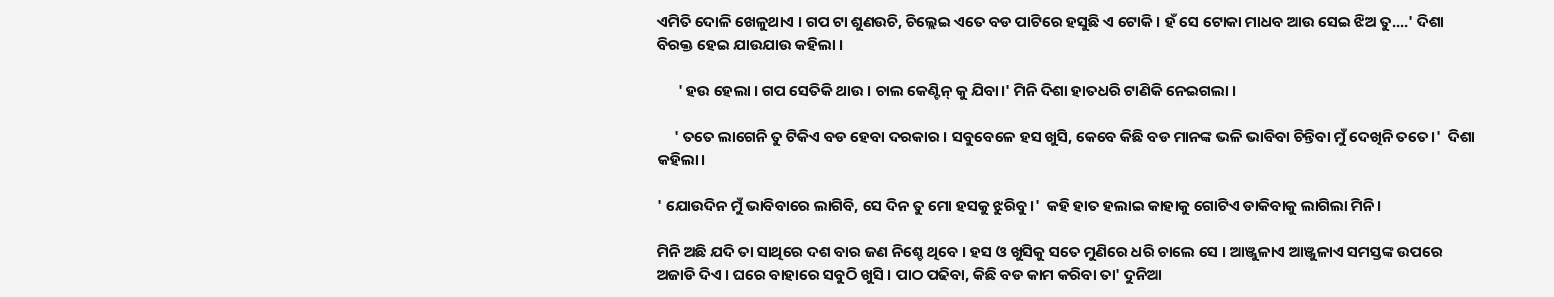ଏମିତି ଦୋଳି ଖେଳୁଥାଏ । ଗପ ଟା ଶୁଣଉଚି, ଚିଲ୍ଲେଇ ଏତେ ବଡ ପାଟିରେ ହସୁଛି ଏ ଟୋକି । ହଁ ସେ ଟୋକା ମାଧବ ଆଉ ସେଇ ଝିଅ ତୁ....' ଦିଶା ବିରକ୍ତ ହେଇ ଯାଉଯାଉ କହିଲା ।

      ' ହଉ ହେଲା । ଗପ ସେତିକି ଥାଉ । ଚାଲ କେଣ୍ଟିନ୍ କୁ ଯିବା।' ମିନି ଦିଶା ହାତଧରି ଟାଣିକି ନେଇଗଲା ।

     ' ତତେ ଲାଗେନି ତୁ ଟିକିଏ ବଡ ହେବା ଦରକାର । ସବୁବେଳେ ହସ ଖୁସି, କେବେ କିଛି ବଡ ମାନଙ୍କ ଭଳି ଭାବିବା ଚିନ୍ତିବା ମୁଁ ଦେଖିନି ତତେ।'  ଦିଶା କହିଲା।

' ଯୋଉଦିନ ମୁଁ ଭାବିବାରେ ଲାଗିବି, ସେ ଦିନ ତୁ ମୋ ହସକୁ ଝୁରିବୁ।'  କହି ହାତ ହଲାଇ କାହାକୁ ଗୋଟିଏ ଡାକିବାକୁ ଲାଗିଲା ମିନି ।

ମିନି ଅଛି ଯଦି ତା ସାଥିରେ ଦଶ ବାର ଜଣ ନିଶ୍ଚେ ଥିବେ । ହସ ଓ ଖୁସିକୁ ସତେ ମୁଣିରେ ଧରି ଚାଲେ ସେ । ଆଞ୍ଜୁଳାଏ ଆଞ୍ଜୁଳାଏ ସମସ୍ତଙ୍କ ଉପରେ ଅଜାଡି ଦିଏ । ଘରେ ବାହାରେ ସବୁଠି ଖୁସି । ପାଠ ପଢିବା, କିଛି ବଡ କାମ କରିବା ତା' ଦୁନିଆ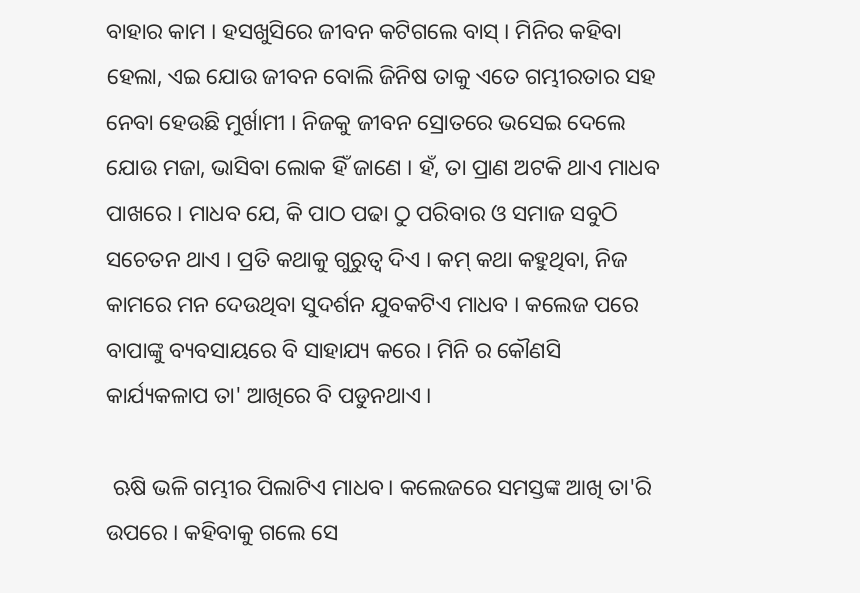ବାହାର କାମ । ହସଖୁସିରେ ଜୀବନ କଟିଗଲେ ବାସ୍ । ମିନିର କହିବା ହେଲା, ଏଇ ଯୋଉ ଜୀବନ ବୋଲି ଜିନିଷ ତାକୁ ଏତେ ଗମ୍ଭୀରତାର ସହ ନେବା ହେଉଛି ମୁର୍ଖାମୀ । ନିଜକୁ ଜୀବନ ସ୍ରୋତରେ ଭସେଇ ଦେଲେ ଯୋଉ ମଜା, ଭାସିବା ଲୋକ ହିଁ ଜାଣେ । ହଁ, ତା ପ୍ରାଣ ଅଟକି ଥାଏ ମାଧବ ପାଖରେ । ମାଧବ ଯେ, କି ପାଠ ପଢା ଠୁ ପରିବାର ଓ ସମାଜ ସବୁଠି ସଚେତନ ଥାଏ । ପ୍ରତି କଥାକୁ ଗୁରୁତ୍ବ ଦିଏ । କମ୍ କଥା କହୁଥିବା, ନିଜ କାମରେ ମନ ଦେଉଥିବା ସୁଦର୍ଶନ ଯୁବକଟିଏ ମାଧବ । କଲେଜ ପରେ ବାପାଙ୍କୁ ବ୍ୟବସାୟରେ ବି ସାହାଯ୍ୟ କରେ । ମିନି ର କୌଣସି କାର୍ଯ୍ୟକଳାପ ତା' ଆଖିରେ ବି ପଡୁନଥାଏ ।

 ଋଷି ଭଳି ଗମ୍ଭୀର ପିଲାଟିଏ ମାଧବ। କଲେଜରେ ସମସ୍ତଙ୍କ ଆଖି ତା'ରି ଉପରେ । କହିବାକୁ ଗଲେ ସେ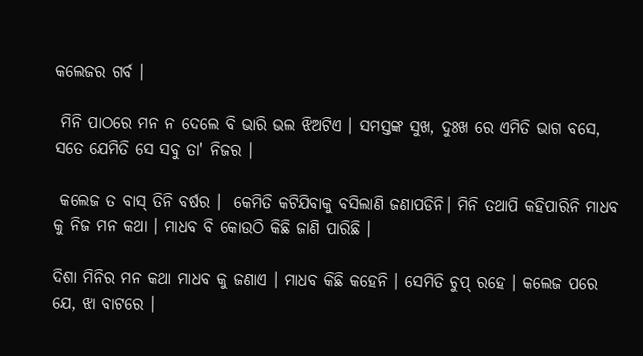କଲେଜର ଗର୍ବ ।

 ମିନି ପାଠରେ ମନ ନ ଦେଲେ ବି ଭାରି ଭଲ ଝିଅଟିଏ । ସମସ୍ତଙ୍କ ସୁଖ, ଦୁଃଖ ରେ ଏମିତି ଭାଗ ବସେ, ସତେ ଯେମିତି ସେ ସବୁ ତା' ନିଜର ।

 କଲେଜ ତ ବାସ୍ ତିନି ବର୍ଷର ।  କେମିତି କଟିଯିବାକୁ ବସିଲାଣି ଜଣାପଡିନି। ମିନି ତଥାପି କହିପାରିନି ମାଧବ କୁ ନିଜ ମନ କଥା । ମାଧବ ବି କୋଉଠି କିଛି ଜାଣି ପାରିଛି ।

ଦିଶା ମିନିର ମନ କଥା ମାଧବ କୁ ଜଣାଏ । ମାଧବ କିଛି କହେନି । ସେମିତି ଚୁପ୍ ରହେ । କଲେଜ ପରେ ଯେ, ଝା ବାଟରେ ।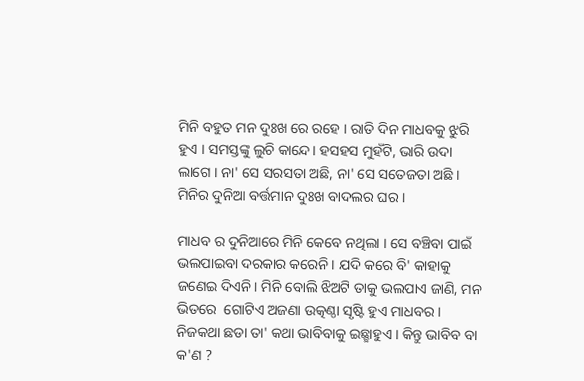ମିନି ବହୁତ ମନ ଦୁଃଖ ରେ ରହେ । ରାତି ଦିନ ମାଧବକୁ ଝୁରି  ହୁଏ । ସମସ୍ତଙ୍କୁ ଲୁଚି କାନ୍ଦେ। ହସହସ ମୁହଁଟି, ଭାରି ଉଦା ଲାଗେ । ନା' ସେ ସରସତା ଅଛି, ନା' ସେ ସତେଜତା ଅଛି । ମିନିର ଦୁନିଆ ବର୍ତ୍ତମାନ ଦୁଃଖ ବାଦଲର ଘର ।

ମାଧବ ର ଦୁନିଆରେ ମିନି କେବେ ନଥିଲା । ସେ ବଞ୍ଚିବା ପାଇଁ ଭଲପାଇବା ଦରକାର କରେନି । ଯଦି କରେ ବି' କାହାକୁ ଜଣେଇ ଦିଏନି। ମିନି ବୋଲି ଝିଅଟି ତାକୁ ଭଲପାଏ ଜାଣି, ମନ ଭିତରେ  ଗୋଟିଏ ଅଜଣା ଉତ୍କଣ୍ଠା ସୃଷ୍ଟି ହୁଏ ମାଧବର । ନିଜକଥା ଛଡା ତା' କଥା ଭାବିବାକୁ ଇଛ୍ଛାହୁଏ । କିନ୍ତୁ ଭାବିବ ବା କ'ଣ ?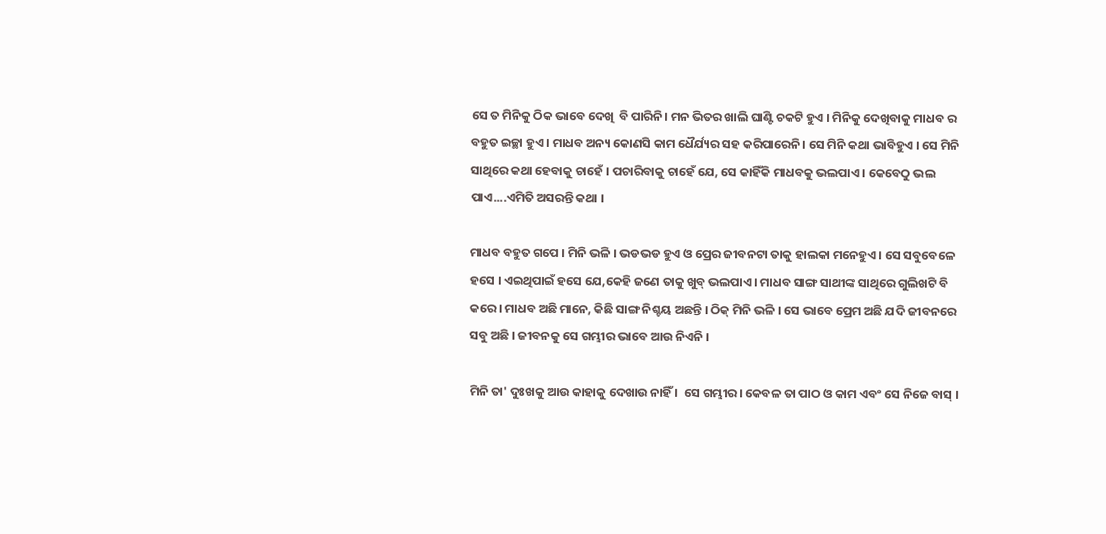ସେ ତ ମିନିକୁ ଠିକ ଭାବେ ଦେଖି  ବି ପାରିନି। ମନ ଭିତର ଖାଲି ଘାଣ୍ଟି ଚକଟି ହୁଏ । ମିନିକୁ ଦେଖିବାକୁ ମାଧବ ର  ବହୁତ ଇଚ୍ଛା ହୁଏ । ମାଧବ ଅନ୍ୟ କୋଣସି କାମ ଧୈର୍ଯ୍ୟର ସହ କରିପାରେନି। ସେ ମିନି କଥା ଭାବିହୁଏ । ସେ ମିନି ସାଥିରେ କଥା ହେବାକୁ ଚାହେଁ । ପଚାରିବାକୁ ଚାହେଁ ଯେ, ସେ କାହିଁକି ମାଧବକୁ ଭଲପାଏ । କେବେଠୁ ଭଲ ପାଏ....ଏମିତି ଅସରନ୍ତି କଥା ।

ମାଧବ ବହୁତ ଗପେ । ମିନି ଭଳି । ଭଡଭଡ ହୁଏ ଓ ପ୍ରେର ଜୀବନଟା ତାକୁ ହାଲକା ମନେହୁଏ । ସେ ସବୁବେଳେ ହସେ । ଏଇଥିପାଇଁ ହସେ ଯେ,କେହି ଜଣେ ତାକୁ ଖୁବ୍ ଭଲପାଏ । ମାଧବ ସାଙ୍ଗ ସାଥୀଙ୍କ ସାଥିରେ ଗୁଲିଖଟି ବି କରେ । ମାଧବ ଅଛି ମାନେ, କିଛି ସାଙ୍ଗ ନିଶ୍ଚୟ ଅଛନ୍ତି । ଠିକ୍ ମିନି ଭଳି । ସେ ଭାବେ ପ୍ରେମ ଅଛି ଯଦି ଜୀବନରେ ସବୁ ଅଛି । ଜୀବନକୁ ସେ ଗମ୍ଭୀର ଭାବେ ଆଉ ନିଏନି ।

ମିନି ତା' ଦୁଃଖକୁ ଆଉ କାହାକୁ ଦେଖାଉ ନାହିଁ ।  ସେ ଗମ୍ଭୀର। କେବଳ ତା ପାଠ ଓ କାମ ଏବଂ ସେ ନିଜେ ବାସ୍ ।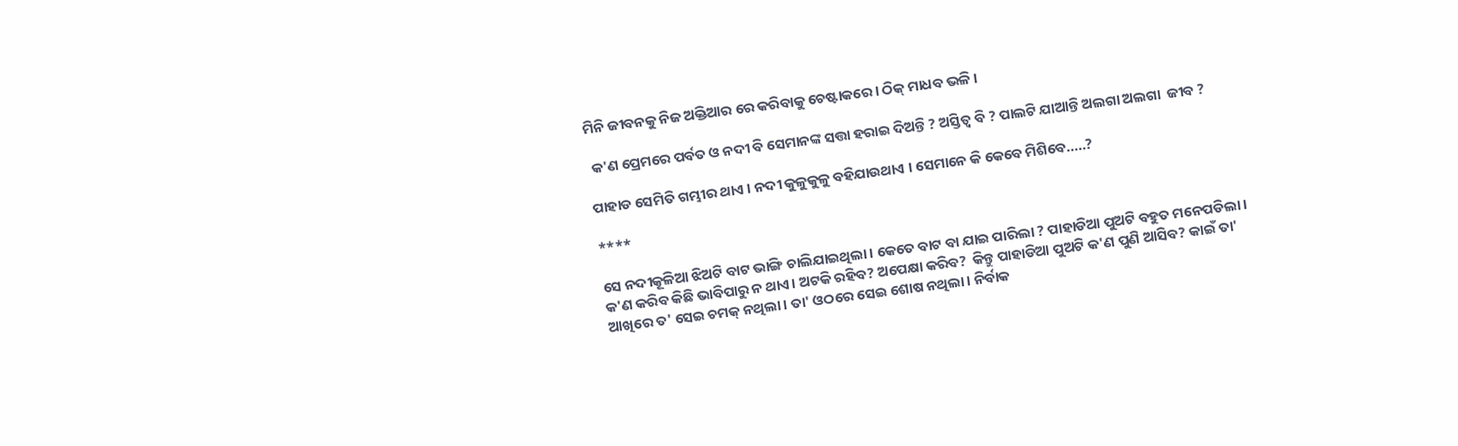ମିନି ଜୀବନକୁ ନିଜ ଅକ୍ତିଆର ରେ କରିବାକୁ ଚେଷ୍ଟାକରେ । ଠିକ୍ ମାଧବ ଭଳି ।

 କ'ଣ ପ୍ରେମରେ ପର୍ବତ ଓ ନଦୀ ବି ସେମାନଙ୍କ ସତ୍ତା ହରାଇ ଦିଅନ୍ତି ? ଅସ୍ତିତ୍ବ ବି ? ପାଲଟି ଯାଆନ୍ତି ଅଲଗା ଅଲଗା  ଜୀବ ?

ପାହାଡ ସେମିତି ଗମ୍ଭୀର ଥାଏ । ନଦୀ କୁଳୁକୁଳୁ ବହିଯାଉଥାଏ । ସେମାନେ କି କେବେ ମିଶିବେ.....?

****

ସେ ନଦୀକୂଳିଆ ଝିଅଟି ବାଟ ଭାଙ୍ଗି ଚାଲିଯାଇଥିଲା । କେତେ ବାଟ ବା ଯାଇ ପାରିଲା ? ପାହାଡିଆ ପୁଅଟି ବହୁତ ମନେପଡିଲା । କ'ଣ କରିବ କିଛି ଭାବିପାରୁ ନ ଥାଏ। ଅଟକି ରହିବ? ଅପେକ୍ଷା କରିବ?  କିନ୍ତୁ ପାହାଡିଆ ପୁଅଟି କ'ଣ ପୁଣି ଆସିବ? କାଇଁ ତା' ଆଖିରେ ତ' ସେଇ ଚମକ୍ ନଥିଲା । ତା' ଓଠରେ ସେଇ ଶୋଷ ନଥିଲା । ନିର୍ବାକ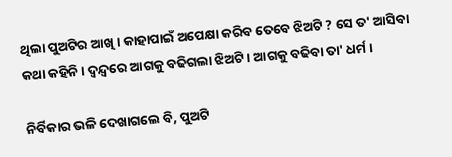ଥିଲା ପୁଅଟିର ଆଖି । କାହାପାଇଁ ଅପେକ୍ଷା କରିବ ତେବେ ଝିଅଟି ? ସେ ତ' ଆସିବା କଥା କହିନି । ଦ୍ଵନ୍ଦ୍ଵରେ ଆଗକୁ ବଢିଗଲା ଝିଅଟି । ଆଗକୁ ବଢିବା ତା' ଧର୍ମ ।

ନିର୍ବିକାର ଭଳି ଦେଖାଗଲେ ବି, ପୁଅଟି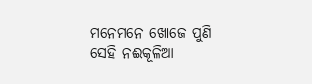ମନେମନେ ଖୋଜେ ପୁଣି ସେହି ନଈକୂଳିଆ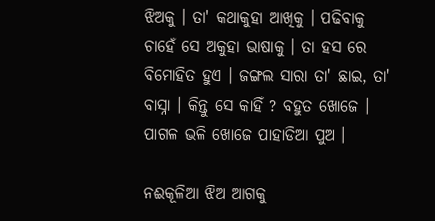ଝିଅକୁ । ତା' କଥାକୁହା ଆଖିକୁ । ପଢିବାକୁ ଚାହେଁ ସେ ଅକୁହା ଭାଷାକୁ । ତା ହସ ରେ ବିମୋହିତ ହୁଏ । ଜଙ୍ଗଲ ସାରା ତା' ଛାଇ, ତା' ବାସ୍ନା । କିନ୍ତୁ ସେ କାହିଁ ? ବହୁତ ଖୋଜେ । ପାଗଳ ଭଳି ଖୋଜେ ପାହାଡିଆ ପୁଅ ।

ନଈକୂଳିଆ ଝିଅ ଆଗକୁ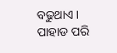ବଢୁଥାଏ । ପାହାଡ ପରି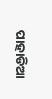ପାହାଡିଆ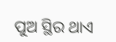ପୁଅ ସ୍ଥିର ଥାଏ